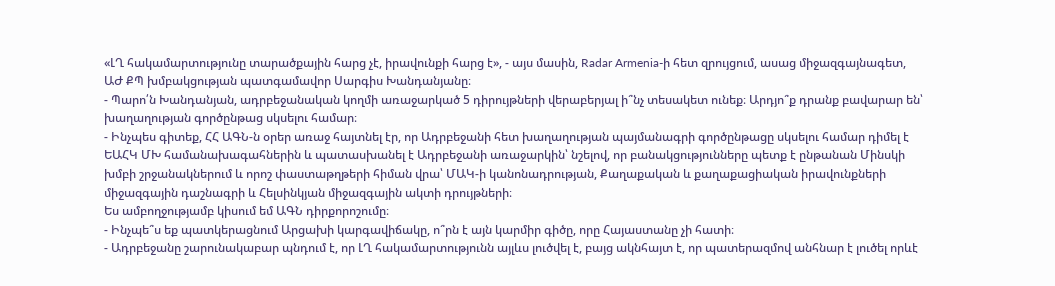«ԼՂ հակամարտությունը տարածքային հարց չէ, իրավունքի հարց է», - այս մասին, Radar Armenia-ի հետ զրույցում, ասաց միջազգայնագետ, ԱԺ ՔՊ խմբակցության պատգամավոր Սարգիս Խանդանյանը։
- Պարո՛ն Խանդանյան, ադրբեջանական կողմի առաջարկած 5 դիրույթների վերաբերյալ ի՞նչ տեսակետ ունեք։ Արդյո՞ք դրանք բավարար են՝ խաղաղության գործընթաց սկսելու համար։
- Ինչպես գիտեք, ՀՀ ԱԳՆ-ն օրեր առաջ հայտնել էր, որ Ադրբեջանի հետ խաղաղության պայմանագրի գործընթացը սկսելու համար դիմել է ԵԱՀԿ ՄԽ համանախագահներին և պատասխանել է Ադրբեջանի առաջարկին՝ նշելով, որ բանակցությունները պետք է ընթանան Մինսկի խմբի շրջանակներում և որոշ փաստաթղթերի հիման վրա՝ ՄԱԿ-ի կանոնադրության, Քաղաքական և քաղաքացիական իրավունքների միջազգային դաշնագրի և Հելսինկյան միջազգային ակտի դրույթների։
Ես ամբողջությամբ կիսում եմ ԱԳՆ դիրքորոշումը։
- Ինչպե՞ս եք պատկերացնում Արցախի կարգավիճակը, ո՞րն է այն կարմիր գիծը, որը Հայաստանը չի հատի։
- Ադրբեջանը շարունակաբար պնդում է, որ ԼՂ հակամարտությունն այլևս լուծվել է, բայց ակնհայտ է, որ պատերազմով անհնար է լուծել որևէ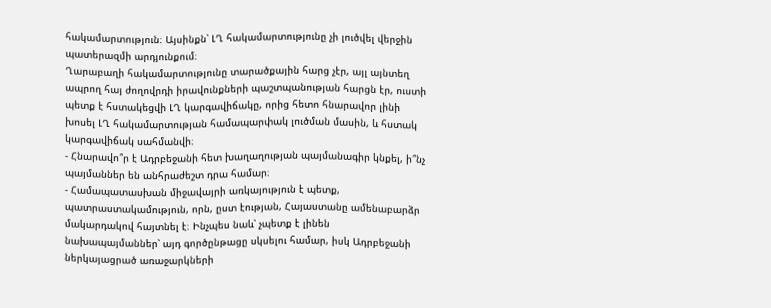հակամարտություն։ Այսինքն՝ ԼՂ հակամարտությունը չի լուծվել վերջին պատերազմի արդյունքում։
Ղարաբաղի հակամարտությունը տարածքային հարց չէր, այլ այնտեղ ապրող հայ ժողովրդի իրավունքների պաշտպանության հարցն էր, ուստի պետք է հստակեցվի ԼՂ կարգավիճակը, որից հետո հնարավոր լինի խոսել ԼՂ հակամարտության համապարփակ լուծման մասին, և հստակ կարգավիճակ սահմանվի։
- Հնարավո՞ր է Ադրբեջանի հետ խաղաղության պայմանագիր կնքել, ի՞նչ պայմաններ են անհրաժեշտ դրա համար։
- Համապատասխան միջավայրի առկայություն է պետք, պատրաստակամություն, որն, ըստ էության, Հայաստանը ամենաբարձր մակարդակով հայտնել է։ Ինչպես նաև՝ չպետք է լինեն նախապայմաններ՝ այդ գործընթացը սկսելու համար, իսկ Ադրբեջանի ներկայացրած առաջարկների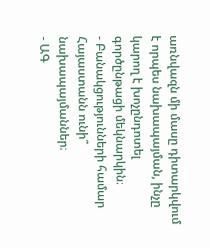առնվազն մի մասը դիտարկվում է որպես նախապայման, ինչը կարող է խոչընդոտել գործընթացի մեկնարկին։
- Բանակցությունների համար Հայաստանն ունի՞ նախապայմաններ։
- ԱԳ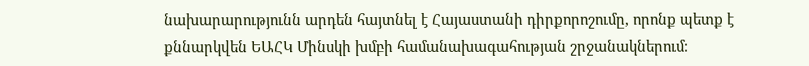նախարարությունն արդեն հայտնել է Հայաստանի դիրքորոշումը, որոնք պետք է քննարկվեն ԵԱՀԿ Մինսկի խմբի համանախագահության շրջանակներում։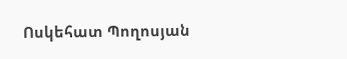Ոսկեհատ Պողոսյան